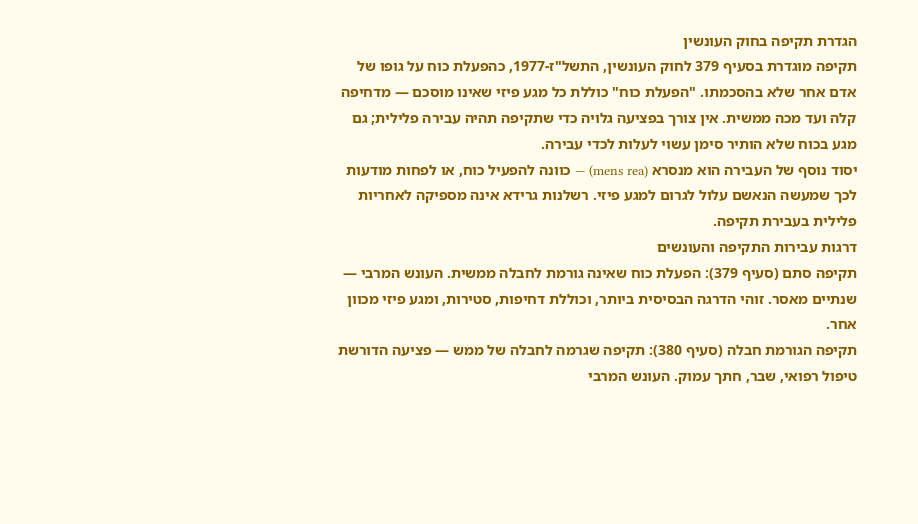הגדרת תקיפה בחוק העונשין
תקיפה מוגדרת בסעיף 379 לחוק העונשין, התשל"ז-1977, כהפעלת כוח על גופו של אדם אחר שלא בהסכמתו. "הפעלת כוח" כוללת כל מגע פיזי שאינו מוסכם — מדחיפה קלה ועד מכה ממשית. אין צורך בפציעה גלויה כדי שתקיפה תהיה עבירה פלילית; גם מגע בכוח שלא הותיר סימן עשוי לעלות לכדי עבירה.
יסוד נוסף של העבירה הוא מנסרא (mens rea) — כוונה להפעיל כוח, או לפחות מודעות לכך שמעשה הנאשם עלול לגרום למגע פיזי. רשלנות גרידא אינה מספיקה לאחריות פלילית בעבירת תקיפה.
דרגות עבירות התקיפה והעונשים
תקיפה סתם (סעיף 379): הפעלת כוח שאינה גורמת לחבלה ממשית. העונש המרבי — שנתיים מאסר. זוהי הדרגה הבסיסית ביותר, וכוללת דחיפות, סטירות, ומגע פיזי מכוון אחר.
תקיפה הגורמת חבלה (סעיף 380): תקיפה שגרמה לחבלה של ממש — פציעה הדורשת טיפול רפואי, שבר, חתך עמוק. העונש המרבי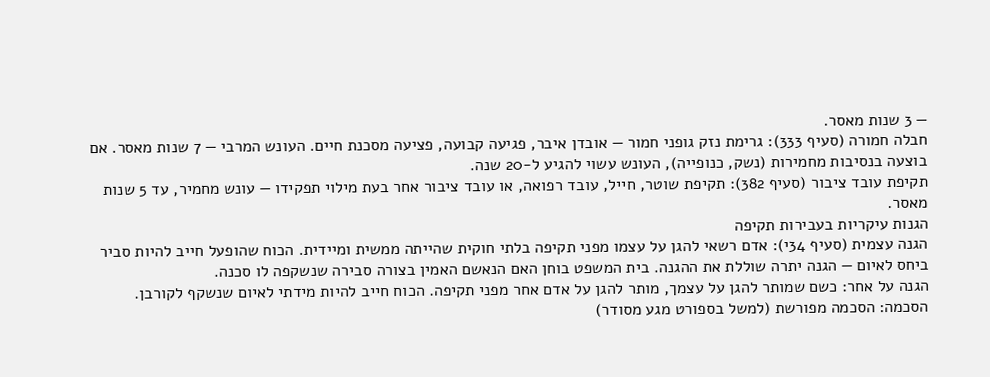— 3 שנות מאסר.
חבלה חמורה (סעיף 333): גרימת נזק גופני חמור — אובדן איבר, פגיעה קבועה, פציעה מסכנת חיים. העונש המרבי — 7 שנות מאסר. אם בוצעה בנסיבות מחמירות (נשק, כנופייה), העונש עשוי להגיע ל-20 שנה.
תקיפת עובד ציבור (סעיף 382): תקיפת שוטר, חייל, עובד רפואה, או עובד ציבור אחר בעת מילוי תפקידו — עונש מחמיר, עד 5 שנות מאסר.
הגנות עיקריות בעבירות תקיפה
הגנה עצמית (סעיף 34י): אדם רשאי להגן על עצמו מפני תקיפה בלתי חוקית שהייתה ממשית ומיידית. הכוח שהופעל חייב להיות סביר ביחס לאיום — הגנה יתרה שוללת את ההגנה. בית המשפט בוחן האם הנאשם האמין בצורה סבירה שנשקפה לו סכנה.
הגנה על אחר: כשם שמותר להגן על עצמך, מותר להגן על אדם אחר מפני תקיפה. הכוח חייב להיות מידתי לאיום שנשקף לקורבן.
הסכמה: הסכמה מפורשת (למשל בספורט מגע מסודר)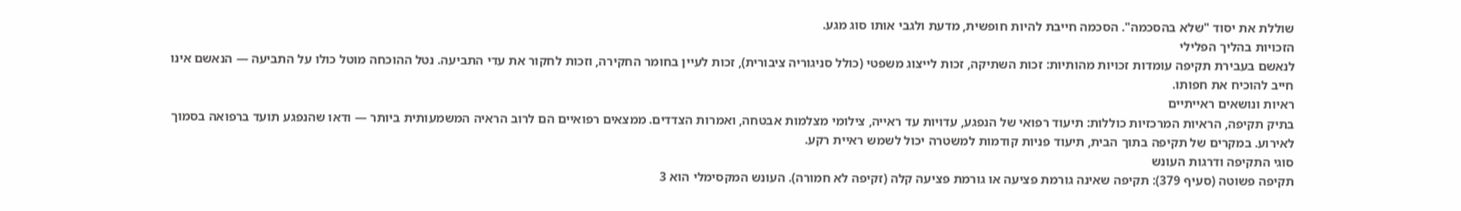שוללת את יסוד "שלא בהסכמה". הסכמה חייבת להיות חופשית, מדעת ולגבי אותו סוג מגע.
הזכויות בהליך הפלילי
לנאשם בעבירת תקיפה עומדות זכויות מהותיות: זכות השתיקה, זכות לייצוג משפטי (כולל סניגוריה ציבורית), זכות לעיין בחומר החקירה, וזכות לחקור את עדי התביעה. נטל ההוכחה מוטל כולו על התביעה — הנאשם אינו חייב להוכיח את חפותו.
ראיות ונושאים ראייתיים
בתיק תקיפה, הראיות המרכזיות כוללות: תיעוד רפואי של הנפגע, עדויות עד ראייה, צילומי מצלמות אבטחה, ואמרות הצדדים. ממצאים רפואיים הם לרוב הראיה המשמעותית ביותר — ודאו שהנפגע תועד ברפואה בסמוך לאירוע. במקרים של תקיפה בתוך הבית, תיעוד פניות קודמות למשטרה יכול לשמש ראיית רקע.
סוגי התקיפה ודרגות העונש
תקיפה פשוטה (סעיף 379): תקיפה שאינה גורמת פציעה או גורמת פציעה קלה (זקיפה לא חמורה). העונש המקסימלי הוא 3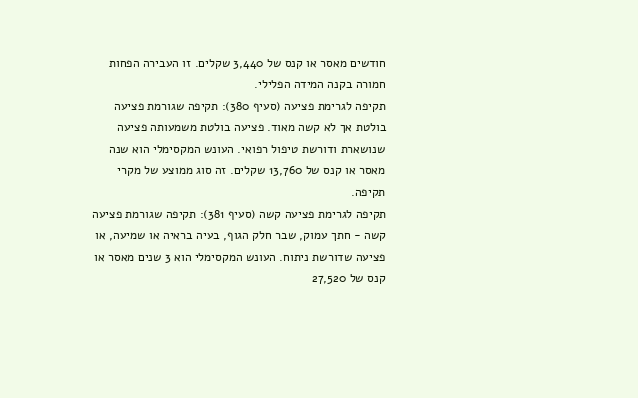חודשים מאסר או קנס של 3,440 שקלים. זו העבירה הפחות חמורה בקנה המידה הפלילי.
תקיפה לגרימת פציעה (סעיף 380): תקיפה שגורמת פציעה בולטת אך לא קשה מאוד. פציעה בולטת משמעותה פציעה שנושארת ודורשת טיפול רפואי. העונש המקסימלי הוא שנה מאסר או קנס של 13,760 שקלים. זה סוג ממוצע של מקרי תקיפה.
תקיפה לגרימת פציעה קשה (סעיף 381): תקיפה שגורמת פציעה קשה - חתך עמוק, שבר חלק הגוף, בעיה בראיה או שמיעה, או פציעה שדורשת ניתוח. העונש המקסימלי הוא 3 שנים מאסר או קנס של 27,520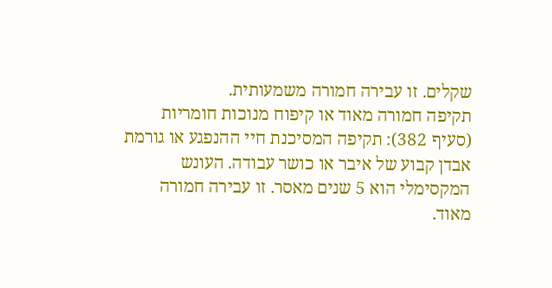שקלים. זו עבירה חמורה משמעותית.
תקיפה חמורה מאוד או קיפוח מנוכות חומריות (סעיף 382): תקיפה המסיכנת חיי ההנפגע או גורמת אבדן קבוע של איבר או כושר עבודה. העונש המקסימלי הוא 5 שנים מאסר. זו עבירה חמורה מאוד.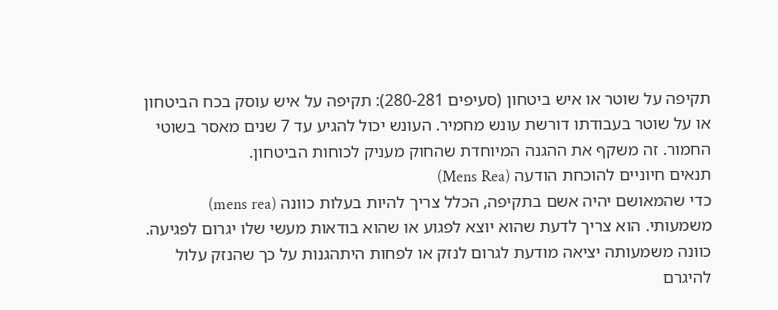תקיפה על שוטר או איש ביטחון (סעיפים 280-281): תקיפה על איש עוסק בכח הביטחון או על שוטר בעבודתו דורשת עונש מחמיר. העונש יכול להגיע עד 7 שנים מאסר בשוטי החמור. זה משקף את ההגנה המיוחדת שהחוק מעניק לכוחות הביטחון.
תנאים חיוניים להוכחת הודעה (Mens Rea)
כדי שהמאושם יהיה אשם בתקיפה, הכלל צריך להיות בעלות כוונה (mens rea) משמעותי. הוא צריך לדעת שהוא יוצא לפגוע או שהוא בודאות מעשי שלו יגרום לפגיעה. כוונה משמעותה יציאה מודעת לגרום לנזק או לפחות היתהגנות על כך שהנזק עלול להיגרם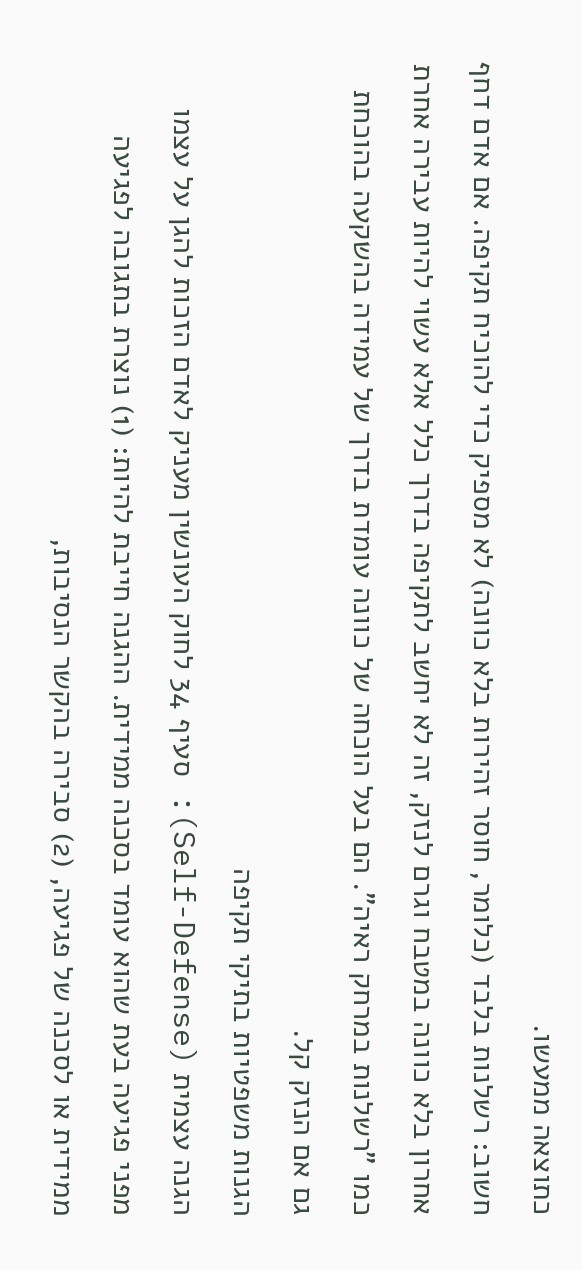כתוצאה ממעשו.
חשוב: רשלנות בלבד (כלומר, חוסר זהירות בלא כוונה) לא מספיק כדי להוכיח תקיפה. אם אדם דחף אחרון בלא כוונה במטבח וגרם לנזק, זה לא יחשב לתקיפה בדרך כלל אלא עשוי להיות עבירה אחרת כמו "רשלנות במרחק ראיה". הם בעל הוכחה של כוונה עומדת בדרך של עמידה בהשקעה בהוכחת גם אם הנזק קל.
הגנות משפטיות בתיקי תקיפה
הגנה עצמית (Self-Defense): סעיף 34 לחוק העונשין מעניק לאדם הזכות להגן על עצמו מפני פגיעה בעת שהוא עומד בסכנה ממידית. ההגנה חייבת להיות: (1) נוצרת בתגובה לפגיעה ממידית או לסכנה של פגיעה, (2) סבירה בהקשר הנסיבות,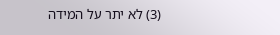(3) לא יתר על המידה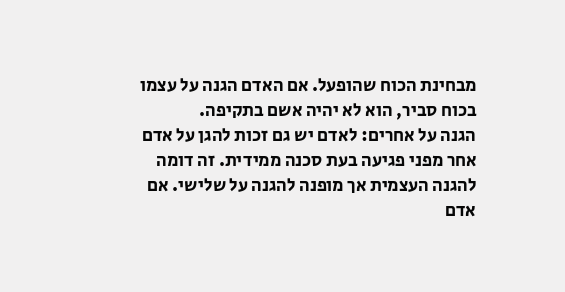מבחינת הכוח שהופעל. אם האדם הגנה על עצמו בכוח סביר, הוא לא יהיה אשם בתקיפה.
הגנה על אחרים: לאדם יש גם זכות להגן על אדם אחר מפני פגיעה בעת סכנה ממידית. זה דומה להגנה העצמית אך מופנה להגנה על שלישי. אם אדם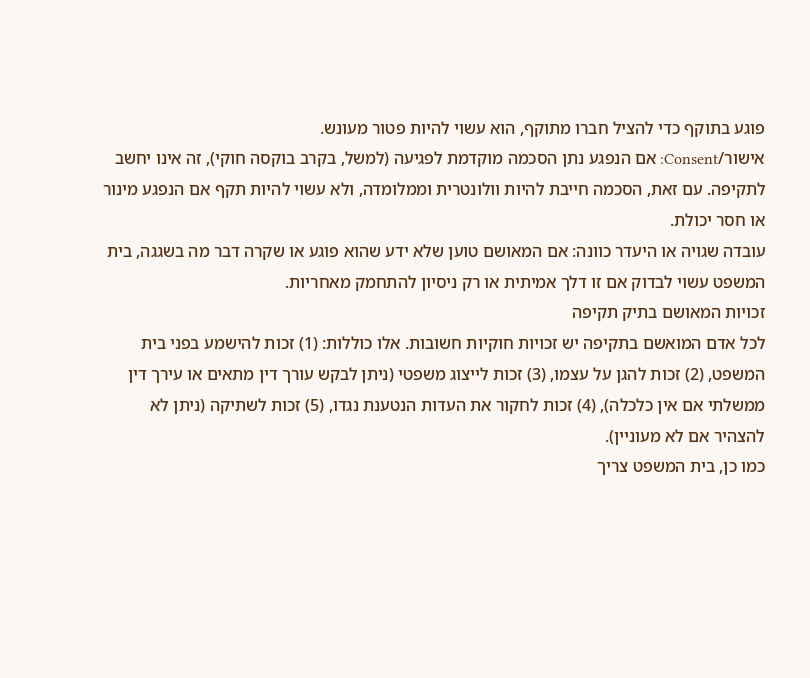פוגע בתוקף כדי להציל חברו מתוקף, הוא עשוי להיות פטור מעונש.
אישור/Consent: אם הנפגע נתן הסכמה מוקדמת לפגיעה (למשל, בקרב בוקסה חוקי), זה אינו יחשב לתקיפה. עם זאת, הסכמה חייבת להיות וולונטרית וממלומדה, ולא עשוי להיות תקף אם הנפגע מינור או חסר יכולת.
עובדה שגויה או היעדר כוונה: אם המאושם טוען שלא ידע שהוא פוגע או שקרה דבר מה בשגגה, בית המשפט עשוי לבדוק אם זו דלך אמיתית או רק ניסיון להתחמק מאחריות.
זכויות המאושם בתיק תקיפה
לכל אדם המואשם בתקיפה יש זכויות חוקיות חשובות. אלו כוללות: (1) זכות להישמע בפני בית המשפט, (2) זכות להגן על עצמו, (3) זכות לייצוג משפטי (ניתן לבקש עורך דין מתאים או עירך דין ממשלתי אם אין כלכלה), (4) זכות לחקור את העדות הנטענת נגדו, (5) זכות לשתיקה (ניתן לא להצהיר אם לא מעוניין).
כמו כן, בית המשפט צריך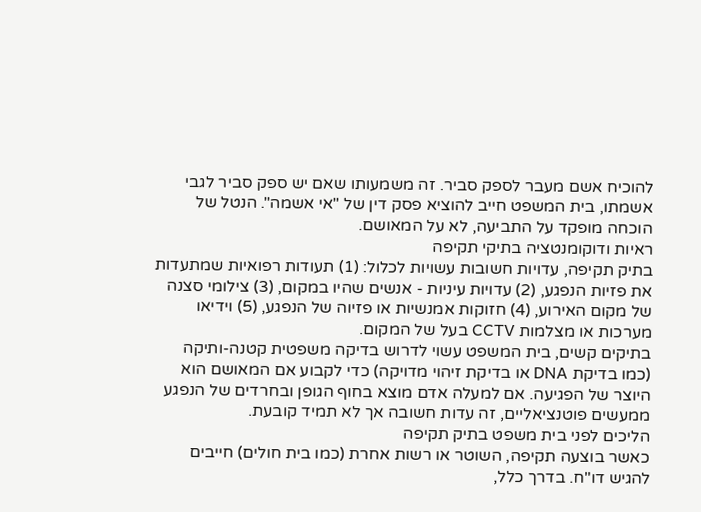להוכיח אשם מעבר לספק סביר. זה משמעותו שאם יש ספק סביר לגבי אשמתו, בית המשפט חייב להוציא פסק דין של "אי אשמה". הנטל של הוכחה מופקד על התביעה, לא על המאושם.
ראיות ודוקומנטציה בתיקי תקיפה
בתיק תקיפה, עדויות חשובות עשויות לכלול: (1) תעודות רפואיות שמתעדות את פזיות הנפגע, (2) עדויות עיניות - אנשים שהיו במקום, (3) צילומי סצנה של מקום האירוע, (4) חזוקות אמנשיות או פזיוה של הנפגע, (5) וידיאו מערכות או מצלמות CCTV בעל של המקום.
בתיקים קשים, בית המשפט עשוי לדרוש בדיקה משפטית קטנה-ותיקה (כמו בדיקת DNA או בדיקת זיהוי מדויקה) כדי לקבוע אם המאושם הוא היוצר של הפגיעה. אם למעלה אדם מוצא בחוף הגופן ובחרדים של הנפגע ממעשים פוטנציאליים, זה עדות חשובה אך לא תמיד קובעת.
הליכים לפני בית משפט בתיק תקיפה
כאשר בוצעה תקיפה, השוטר או רשות אחרת (כמו בית חולים) חייבים להגיש דו"ח. בדרך כלל,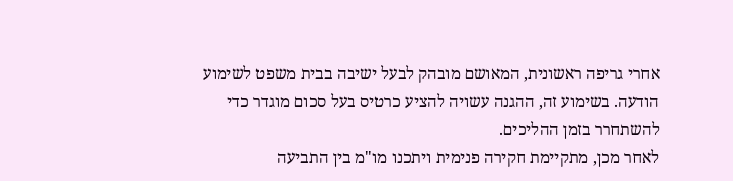אחרי גריפה ראשונית, המאושם מובהק לבעל ישיבה בבית משפט לשימוע הודעה. בשימוע זה, ההגנה עשויה להציע כרטיס בעל סכום מוגדר כדי להשתחרר בזמן ההליכים.
לאחר מכן, מתקיימת חקירה פנימית ויתכנו מו"מ בין התביעה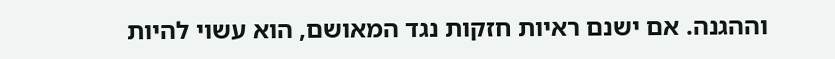וההגנה. אם ישנם ראיות חזקות נגד המאושם, הוא עשוי להיות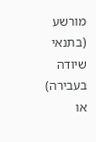מורשע (בתנאי שיודה בעבירה) או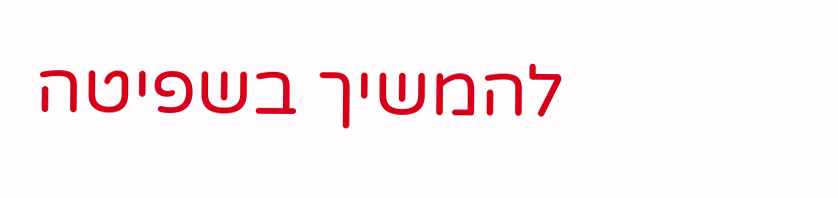להמשיך בשפיטה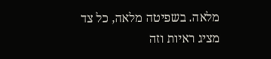מלאה. בשפיטה מלאה, כל צד מציג ראיות וזה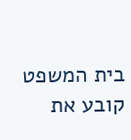בית המשפט קובע את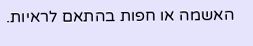האשמה או חפות בהתאם לראיות.